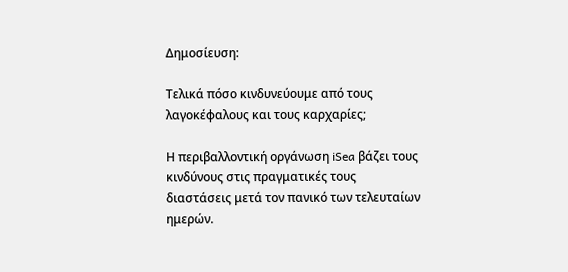Δημοσίευση:

Τελικά πόσο κινδυνεύουμε από τους λαγοκέφαλους και τους καρχαρίες;

Η περιβαλλοντική οργάνωση iSea βάζει τους κινδύνους στις πραγματικές τους διαστάσεις μετά τον πανικό των τελευταίων ημερών.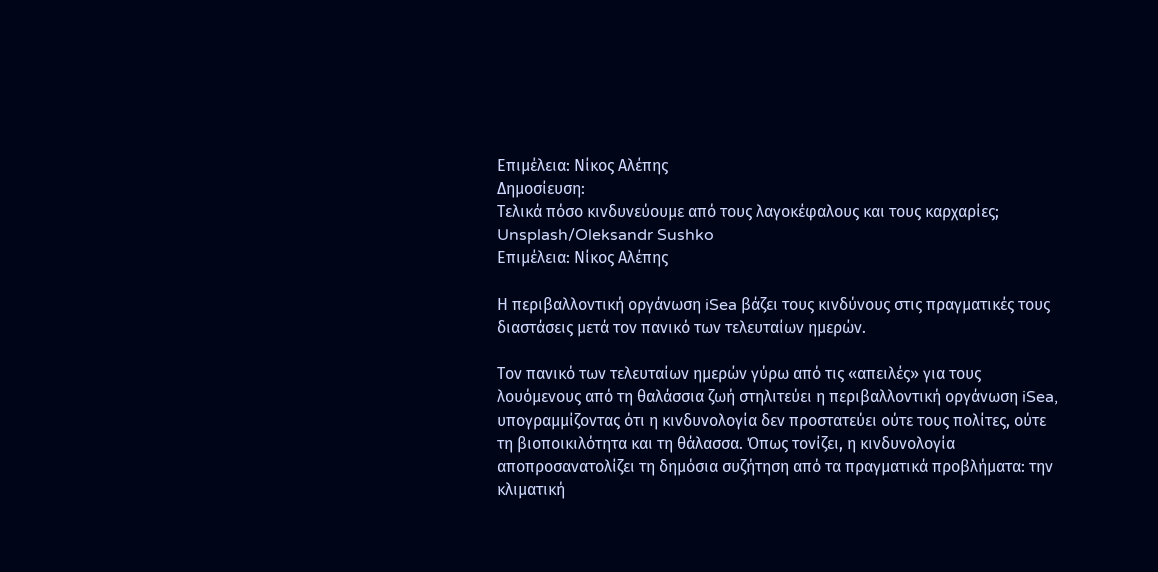Επιμέλεια: Νίκος Αλέπης
Δημοσίευση:
Τελικά πόσο κινδυνεύουμε από τους λαγοκέφαλους και τους καρχαρίες;
Unsplash/Oleksandr Sushko
Επιμέλεια: Νίκος Αλέπης

Η περιβαλλοντική οργάνωση iSea βάζει τους κινδύνους στις πραγματικές τους διαστάσεις μετά τον πανικό των τελευταίων ημερών.

Τον πανικό των τελευταίων ημερών γύρω από τις «απειλές» για τους λουόμενους από τη θαλάσσια ζωή στηλιτεύει η περιβαλλοντική οργάνωση iSea, υπογραμμίζοντας ότι η κινδυνολογία δεν προστατεύει ούτε τους πολίτες, ούτε τη βιοποικιλότητα και τη θάλασσα. Όπως τονίζει, η κινδυνολογία αποπροσανατολίζει τη δημόσια συζήτηση από τα πραγματικά προβλήματα: την κλιματική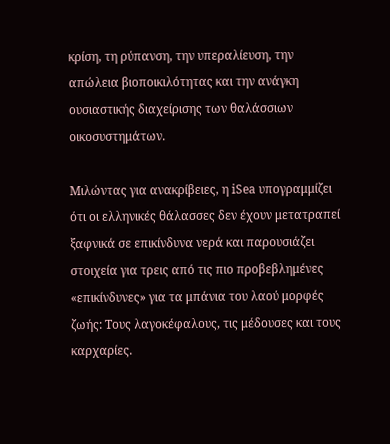κρίση, τη ρύπανση, την υπεραλίευση, την απώλεια βιοποικιλότητας και την ανάγκη ουσιαστικής διαχείρισης των θαλάσσιων οικοσυστημάτων.

Μιλώντας για ανακρίβειες, η iSea υπογραμμίζει ότι οι ελληνικές θάλασσες δεν έχουν μετατραπεί ξαφνικά σε επικίνδυνα νερά και παρουσιάζει στοιχεία για τρεις από τις πιο προβεβλημένες «επικίνδυνες» για τα μπάνια του λαού μορφές ζωής: Τους λαγοκέφαλους, τις μέδουσες και τους καρχαρίες.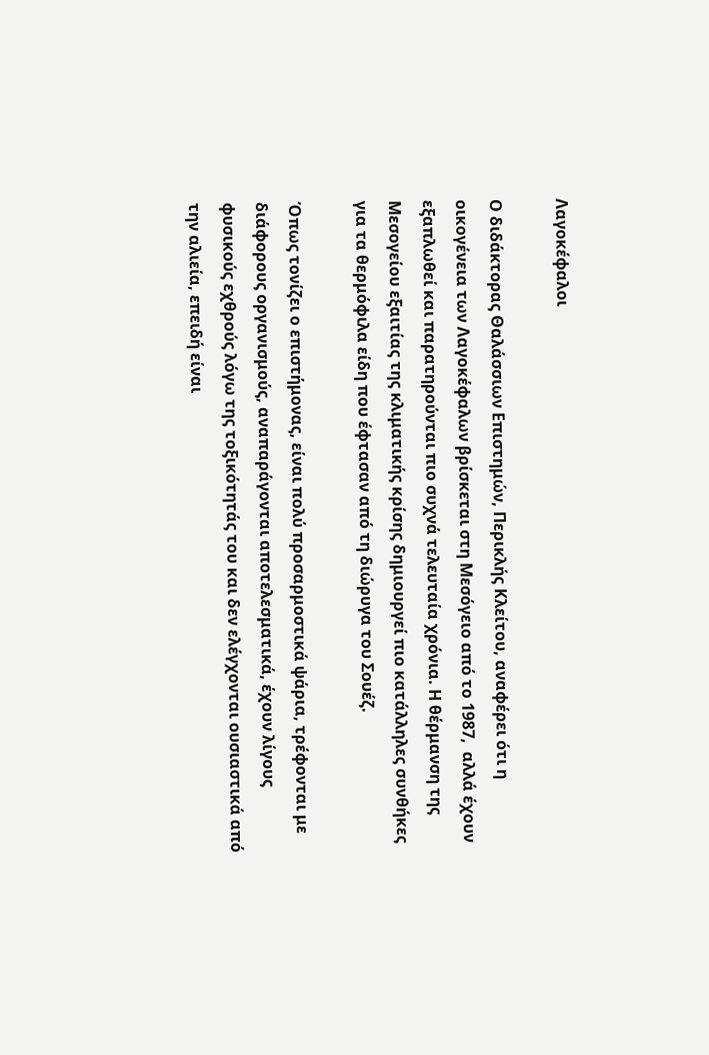Λαγοκέφαλοι

Ο διδάκτορας Θαλάσσιων Επιστημών, Περικλής Κλείτου, αναφέρει ότι η οικογένεια των Λαγοκέφαλων βρίσκεται στη Μεσόγειο από το 1987,  αλλά έχουν εξαπλωθεί και παρατηρούνται πιο συχνά τελευταία χρόνια. Η θέρμανση της Μεσογείου εξαιτίας της κλιματικής κρίσης δημιουργεί πιο κατάλληλες συνθήκες για τα θερμόφιλα είδη που έφτασαν από τη διώρυγα του Σουέζ.

Όπως τονίζει ο επιστήμονας, είναι πολύ προσαρμοστικά ψάρια, τρέφονται με διάφορους οργανισμούς, αναπαράγονται αποτελεσματικά, έχουν λίγους φυσικούς εχθρούς λόγω της τοξικότητάς του και δεν ελέγχονται ουσιαστικά από την αλιεία, επειδή είναι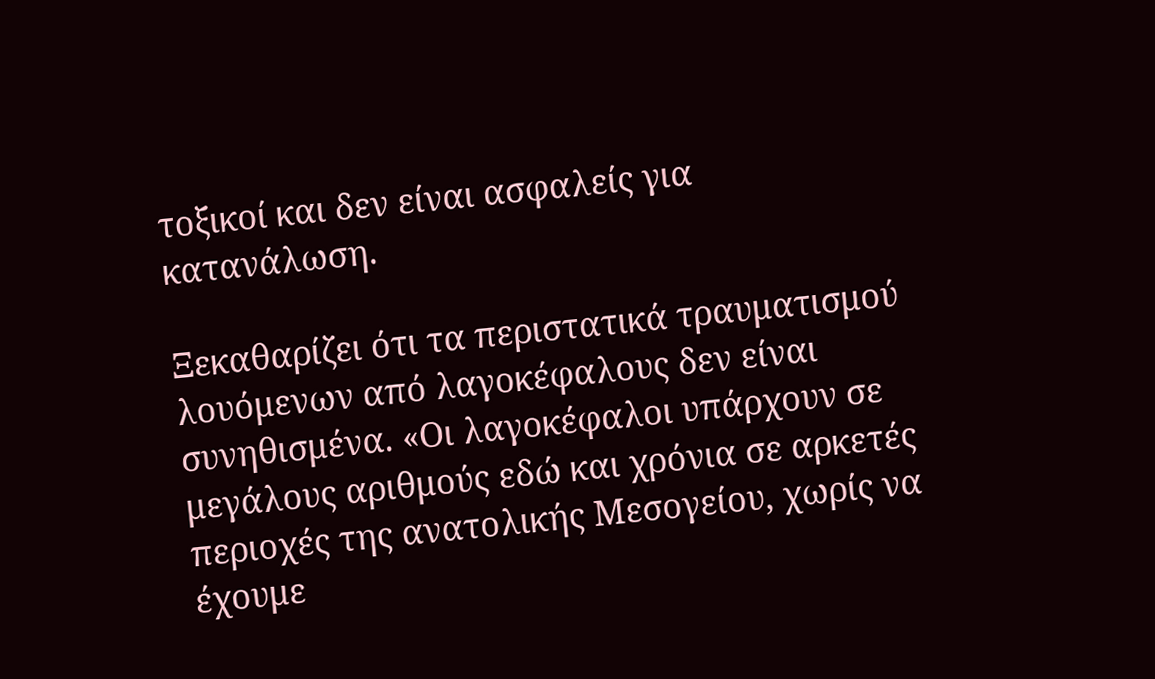τοξικοί και δεν είναι ασφαλείς για κατανάλωση.

Ξεκαθαρίζει ότι τα περιστατικά τραυματισμού λουόμενων από λαγοκέφαλους δεν είναι συνηθισμένα. «Οι λαγοκέφαλοι υπάρχουν σε μεγάλους αριθμούς εδώ και χρόνια σε αρκετές περιοχές της ανατολικής Μεσογείου, χωρίς να έχουμε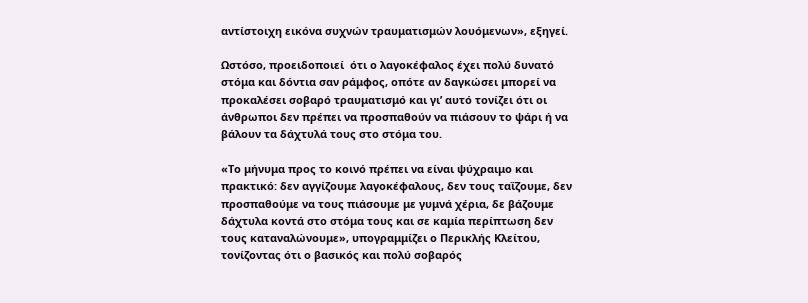αντίστοιχη εικόνα συχνών τραυματισμών λουόμενων», εξηγεί.

Ωστόσο, προειδοποιεί  ότι ο λαγοκέφαλος έχει πολύ δυνατό στόμα και δόντια σαν ράμφος, οπότε αν δαγκώσει μπορεί να προκαλέσει σοβαρό τραυματισμό και γι’ αυτό τονίζει ότι οι άνθρωποι δεν πρέπει να προσπαθούν να πιάσουν το ψάρι ή να βάλουν τα δάχτυλά τους στο στόμα του.

«Το μήνυμα προς το κοινό πρέπει να είναι ψύχραιμο και πρακτικό: δεν αγγίζουμε λαγοκέφαλους, δεν τους ταΐζουμε, δεν προσπαθούμε να τους πιάσουμε με γυμνά χέρια, δε βάζουμε δάχτυλα κοντά στο στόμα τους και σε καμία περίπτωση δεν τους καταναλώνουμε», υπογραμμίζει ο Περικλής Κλείτου, τονίζοντας ότι ο βασικός και πολύ σοβαρός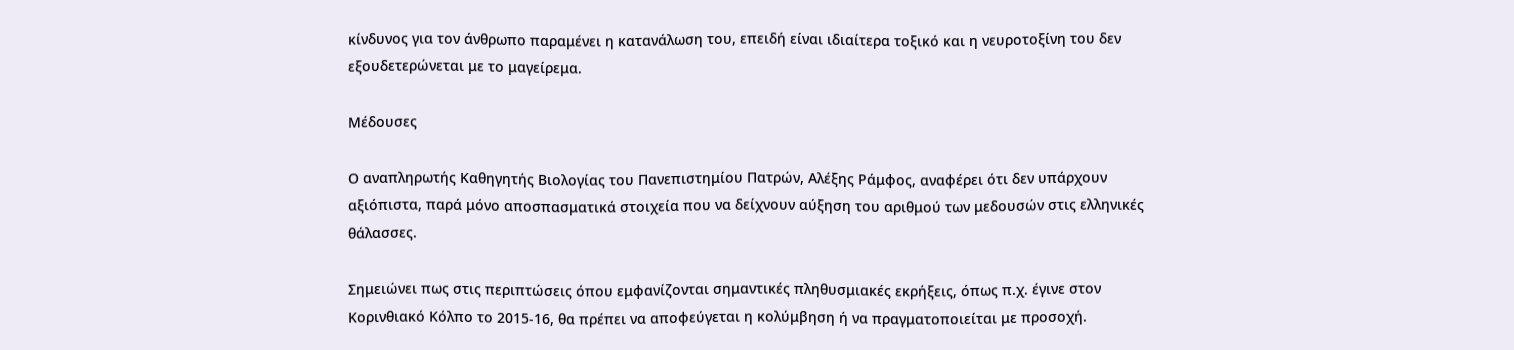κίνδυνος για τον άνθρωπο παραμένει η κατανάλωση του, επειδή είναι ιδιαίτερα τοξικό και η νευροτοξίνη του δεν εξουδετερώνεται με το μαγείρεμα.

Μέδουσες

Ο αναπληρωτής Καθηγητής Βιολογίας του Πανεπιστημίου Πατρών, Αλέξης Ράμφος, αναφέρει ότι δεν υπάρχουν αξιόπιστα, παρά μόνο αποσπασματικά στοιχεία που να δείχνουν αύξηση του αριθμού των μεδουσών στις ελληνικές θάλασσες.

Σημειώνει πως στις περιπτώσεις όπου εμφανίζονται σημαντικές πληθυσμιακές εκρήξεις, όπως π.χ. έγινε στον Κορινθιακό Κόλπο το 2015-16, θα πρέπει να αποφεύγεται η κολύμβηση ή να πραγματοποιείται με προσοχή.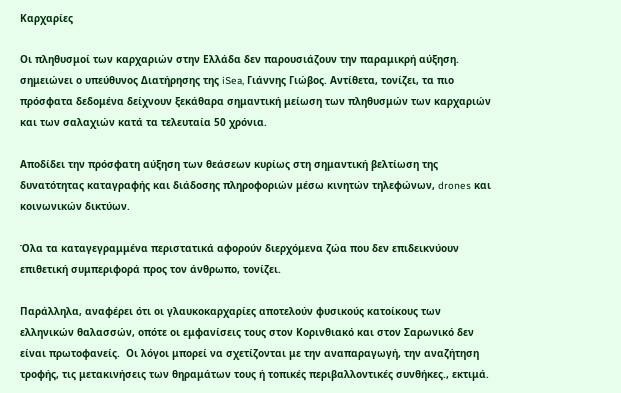Καρχαρίες

Οι πληθυσμοί των καρχαριών στην Ελλάδα δεν παρουσιάζουν την παραμικρή αύξηση. σημειώνει ο υπεύθυνος Διατήρησης της iSea, Γιάννης Γιώβος. Αντίθετα, τονίζει, τα πιο πρόσφατα δεδομένα δείχνουν ξεκάθαρα σημαντική μείωση των πληθυσμών των καρχαριών και των σαλαχιών κατά τα τελευταία 50 χρόνια.

Αποδίδει την πρόσφατη αύξηση των θεάσεων κυρίως στη σημαντική βελτίωση της δυνατότητας καταγραφής και διάδοσης πληροφοριών μέσω κινητών τηλεφώνων, drones και κοινωνικών δικτύων.

Όλα τα καταγεγραμμένα περιστατικά αφορούν διερχόμενα ζώα που δεν επιδεικνύουν επιθετική συμπεριφορά προς τον άνθρωπο, τονίζει.

Παράλληλα, αναφέρει ότι οι γλαυκοκαρχαρίες αποτελούν φυσικούς κατοίκους των ελληνικών θαλασσών, οπότε οι εμφανίσεις τους στον Κορινθιακό και στον Σαρωνικό δεν είναι πρωτοφανείς.  Οι λόγοι μπορεί να σχετίζονται με την αναπαραγωγή, την αναζήτηση τροφής, τις μετακινήσεις των θηραμάτων τους ή τοπικές περιβαλλοντικές συνθήκες., εκτιμά.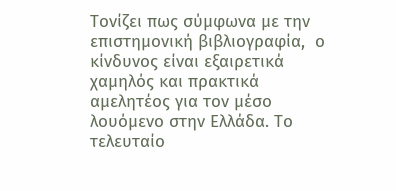Τονίζει πως σύμφωνα με την επιστημονική βιβλιογραφία,  ο κίνδυνος είναι εξαιρετικά χαμηλός και πρακτικά αμελητέος για τον μέσο λουόμενο στην Ελλάδα. Το τελευταίο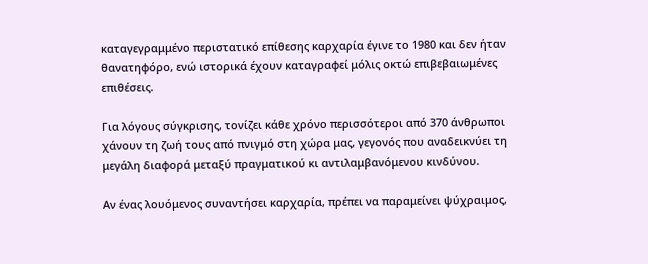καταγεγραμμένο περιστατικό επίθεσης καρχαρία έγινε το 1980 και δεν ήταν θανατηφόρο, ενώ ιστορικά έχουν καταγραφεί μόλις οκτώ επιβεβαιωμένες επιθέσεις.

Για λόγους σύγκρισης, τονίζει κάθε χρόνο περισσότεροι από 370 άνθρωποι χάνουν τη ζωή τους από πνιγμό στη χώρα μας, γεγονός που αναδεικνύει τη μεγάλη διαφορά μεταξύ πραγματικού κι αντιλαμβανόμενου κινδύνου.

Αν ένας λουόμενος συναντήσει καρχαρία, πρέπει να παραμείνει ψύχραιμος,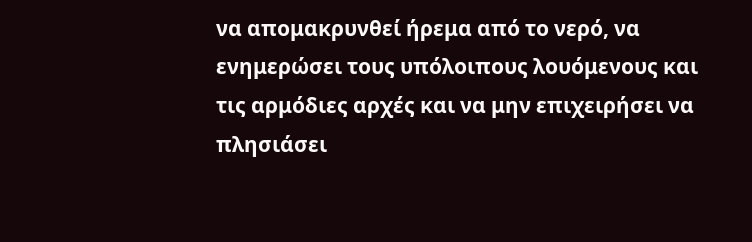να απομακρυνθεί ήρεμα από το νερό, να ενημερώσει τους υπόλοιπους λουόμενους και τις αρμόδιες αρχές και να μην επιχειρήσει να πλησιάσει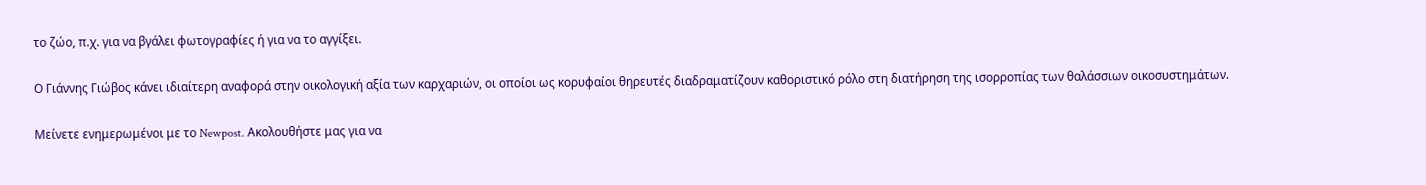το ζώο, π.χ. για να βγάλει φωτογραφίες ή για να το αγγίξει.

Ο Γιάννης Γιώβος κάνει ιδιαίτερη αναφορά στην οικολογική αξία των καρχαριών, οι οποίοι ως κορυφαίοι θηρευτές διαδραματίζουν καθοριστικό ρόλο στη διατήρηση της ισορροπίας των θαλάσσιων οικοσυστημάτων.

Μείνετε ενημερωμένοι με το Newpost. Ακολουθήστε μας για να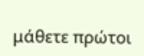μάθετε πρώτοι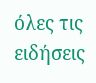όλες τις ειδήσεις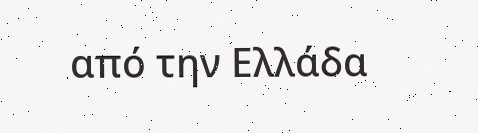από την Ελλάδα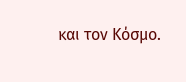και τον Κόσμο.